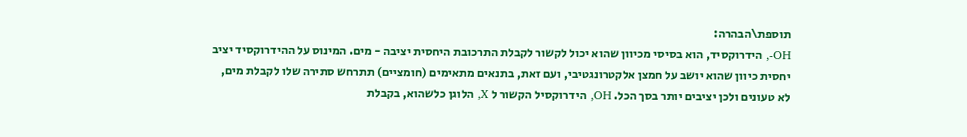תוספת\הבהרה:
OH-, הידרוקסיד, הוא בסיסי מכיוון שהוא יכול לקשור לקבלת התרכובת היחסית יציבה - מים. המינוס על ההידרוקסיד יציב יחסית כיוון שהוא יושב על חמצן אלקטרונגטיבי, ועם זאת, בתנאים מתאימים (חומציים) תתרחש סתירה שלו לקבלת מים, לא טעונים ולכן יציבים יותר בסך הכל. OH, הידרוקסיל הקשור ל X, הלוגן כלשהוא, בקבלת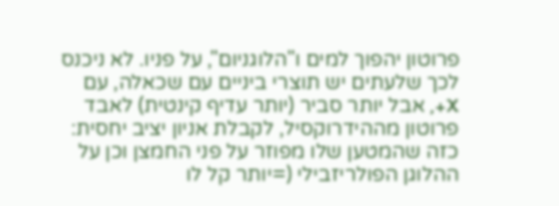פרוטון יהפוך למים ו"הלוגניום", על פניו. לא ניכנס לכך שלעתים יש תוצרי ביניים עם שכאלה, עם X+, אבל יותר סביר (יותר עדיף קינטית) לאבד פרוטון מההידרוקסיל, לקבלת אניון יציב יחסית: כזה שהמטען שלו מפוזר על פני החמצן וכן על ההלוגן הפולריזבילי (=יותר קל לו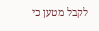לקבל מטען כי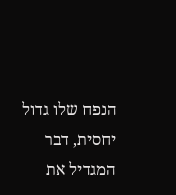הנפח שלו גדול יחסית, דבר המגדיל את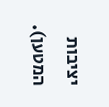יציבות המטען).